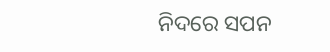ନିଦରେ ସପନ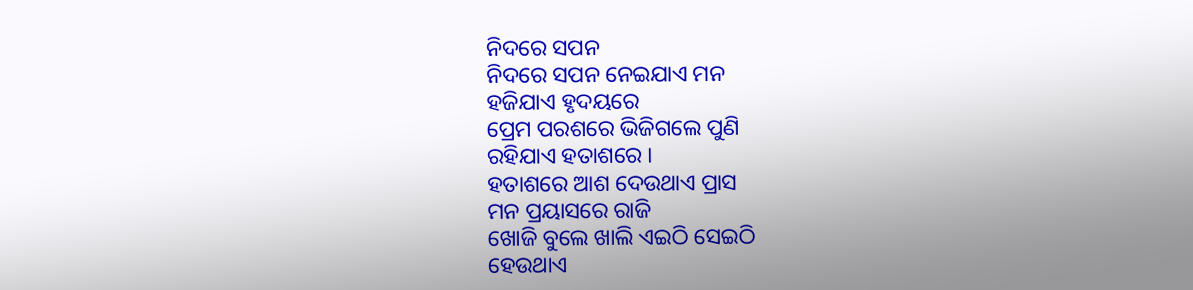ନିଦରେ ସପନ
ନିଦରେ ସପନ ନେଇଯାଏ ମନ
ହଜିଯାଏ ହୃଦୟରେ
ପ୍ରେମ ପରଶରେ ଭିଜିଗଲେ ପୁଣି
ରହିଯାଏ ହତାଶରେ ।
ହତାଶରେ ଆଶ ଦେଉଥାଏ ପ୍ରାସ
ମନ ପ୍ରୟାସରେ ରାଜି
ଖୋଜି ବୁଲେ ଖାଲି ଏଇଠି ସେଇଠି
ହେଉଥାଏ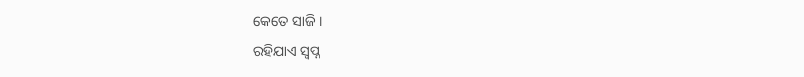କେତେ ସାଜି ।
ରହିଯାଏ ସ୍ଵପ୍ନ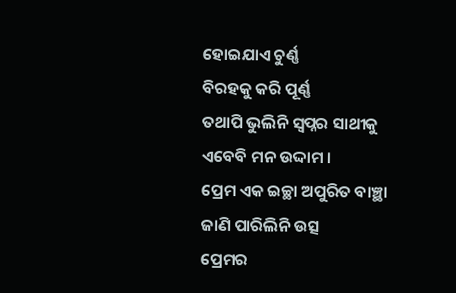ହୋଇଯାଏ ଚୁର୍ଣ୍ଣ
ବିରହକୁ କରି ପୂର୍ଣ୍ଣ
ତଥାପି ଭୁଲିନି ସ୍ଵପ୍ନର ସାଥୀକୁ
ଏବେବି ମନ ଉଦ୍ଦାମ ।
ପ୍ରେମ ଏକ ଇଚ୍ଛା ଅପୁରିତ ବାଞ୍ଛା
ଜାଣି ପାରିଲିନି ଉତ୍ସ
ପ୍ରେମର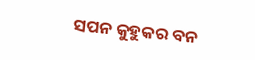ସପନ କୁହୁକର ବନ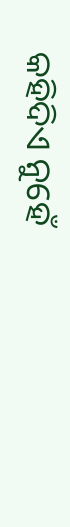କହିଦିଏ ନୁହେଁ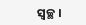ସ୍ଵଚ୍ଛ ।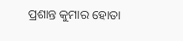ପ୍ରଶାନ୍ତ କୁମାର ହୋତା